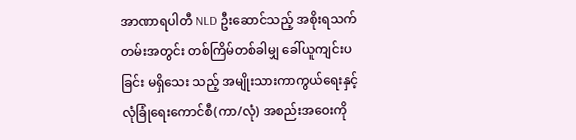အာဏာရပါတီ NLD ဦးဆောင်သည့် အစိုးရသက်တမ်းအတွင်း တစ်ကြိမ်တစ်ခါမျှ ခေါ်ယူကျင်းပခြင်း မရှိသေး သည့် အမျိုးသားကာကွယ်ရေးနှင့် လုံခြုံရေးကောင်စီ(ကာ/လုံ) အစည်းအဝေးကို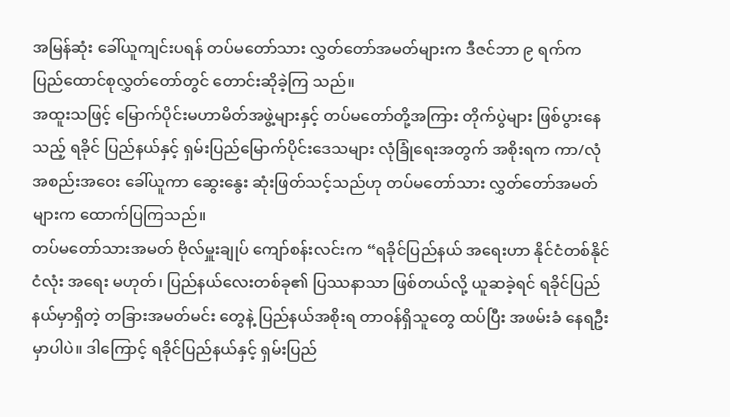အမြန်ဆုံး ခေါ်ယူကျင်းပရန် တပ်မတော်သား လွှတ်တော်အမတ်များက ဒီဇင်ဘာ ၉ ရက်က ပြည်ထောင်စုလွှတ်တော်တွင် တောင်းဆိုခဲ့ကြ သည်။
အထူးသဖြင့် မြောက်ပိုင်းမဟာမိတ်အဖွဲ့များနှင့် တပ်မတော်တို့အကြား တိုက်ပွဲများ ဖြစ်ပွားနေသည့် ရခိုင် ပြည်နယ်နှင့် ရှမ်းပြည်မြောက်ပိုင်းဒေသများ လုံခြုံရေးအတွက် အစိုးရက ကာ/လုံ အစည်းအဝေး ခေါ်ယူကာ ဆွေးနွေး ဆုံးဖြတ်သင့်သည်ဟု တပ်မတော်သား လွှတ်တော်အမတ်များက ထောက်ပြကြသည်။
တပ်မတော်သားအမတ် ဗိုလ်မှူးချုပ် ကျော်စန်းလင်းက “ရခိုင်ပြည်နယ် အရေးဟာ နိုင်ငံတစ်နိုင်ငံလုံး အရေး မဟုတ်၊ ပြည်နယ်လေးတစ်ခု၏ ပြဿနာသာ ဖြစ်တယ်လို့ ယူဆခဲ့ရင် ရခိုင်ပြည်နယ်မှာရှိတဲ့ တခြားအမတ်မင်း တွေနဲ့ ပြည်နယ်အစိုးရ တာဝန်ရှိသူတွေ ထပ်ပြီး အဖမ်းခံ နေရဦးမှာပါပဲ။ ဒါကြောင့် ရခိုင်ပြည်နယ်နှင့် ရှမ်းပြည်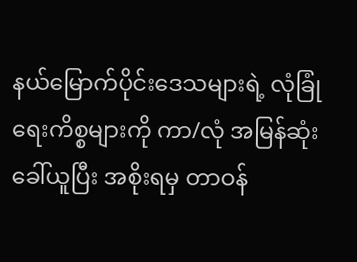နယ်မြောက်ပိုင်းဒေသများရဲ့ လုံခြုံရေးကိစ္စများကို ကာ/လုံ အမြန်ဆုံး ခေါ်ယူပြီး အစိုးရမှ တာဝန်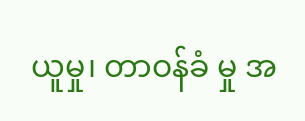ယူမှု၊ တာဝန်ခံ မှု အ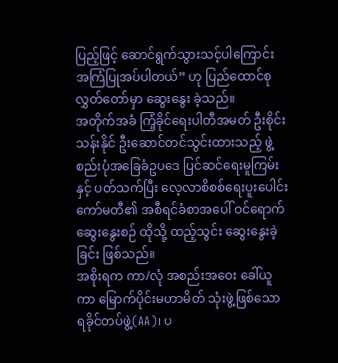ပြည့်ဖြင့် ဆောင်ရွက်သွားသင့်ပါကြောင်း အကြံပြုအပ်ပါတယ်” ဟု ပြည်ထောင်စုလွှတ်တော်မှာ ဆွေးနွေး ခဲ့သည်။
အတိုက်အခံ ကြံ့ခိုင်ရေးပါတီအမတ် ဦးစိုင်းသန်းနိုင် ဦးဆောင်တင်သွင်းထားသည့် ဖွဲ့စည်းပုံအခြေခံဥပဒေ ပြင်ဆင်ရေးမူကြမ်းနှင့် ပတ်သက်ပြီး လေ့လာစိစစ်ရေးပူးပေါင်းကော်မတီ၏ အစီရင်ခံစာအပေါ် ဝင်ရောက် ဆွေးနွေးစဉ် ထိုသို့ ထည့်သွင်း ဆွေးနွေးခဲ့ခြင်း ဖြစ်သည်။
အစိုးရက ကာ/လုံ အစည်းအဝေး ခေါ်ယူကာ မြောက်ပိုင်းမဟာမိတ် သုံးဖွဲ့ဖြစ်သော ရခိုင်တပ်ဖွဲ့(AA)၊ ပ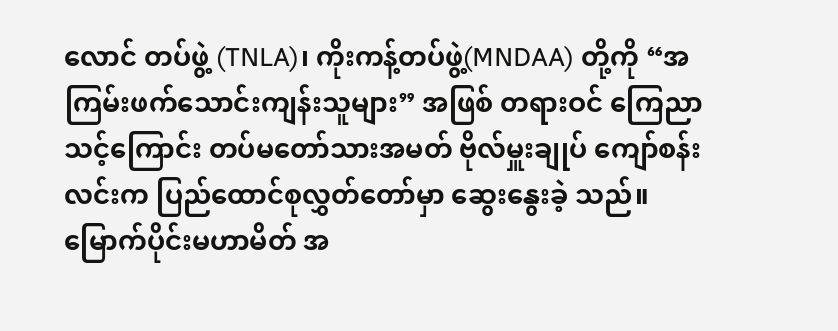လောင် တပ်ဖွဲ့ (TNLA)၊ ကိုးကန့်တပ်ဖွဲ့(MNDAA) တို့ကို “အကြမ်းဖက်သောင်းကျန်းသူများ” အဖြစ် တရားဝင် ကြေညာ သင့်ကြောင်း တပ်မတော်သားအမတ် ဗိုလ်မှူးချုပ် ကျော်စန်းလင်းက ပြည်ထောင်စုလွှတ်တော်မှာ ဆွေးနွေးခဲ့ သည်။
မြောက်ပိုင်းမဟာမိတ် အ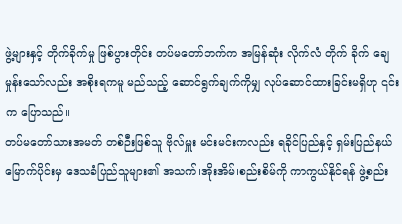ဖွဲ့များနှင့် တိုက်ခိုက်မှု ဖြစ်ပွားတိုင်း တပ်မတော်ဘက်က အမြန်ဆုံး လိုက်လံ တိုက် ခိုက် ချေမှုန်းသော်လည်း အစိုးရကမူ မည်သည့် ဆောင်ရွက်ချက်ကိုမျှ လုပ်ဆောင်ထားခြင်းမရှိဟု ၎င်းက ပြောသည်။
တပ်မတော်သားအမတ် တစ်ဉီးဖြစ်သူ ဗိုလ်မှူး မင်းမင်းကလည်း ရခိုင်ပြည်နှင့် ရှမ်းပြည်နယ် မြောက်ပိုင်းမှ ဒေသခံပြည်သူများ၏ အသက်၊အိုးအိမ်၊စည်းစိမ်ကို ကာကွယ်နိုင်ရန် ဖွဲ့စည်း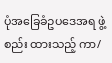ပုံအခြေခံဥပဒေအရ ဖွဲ့စည်း ထားသည့် ကာ/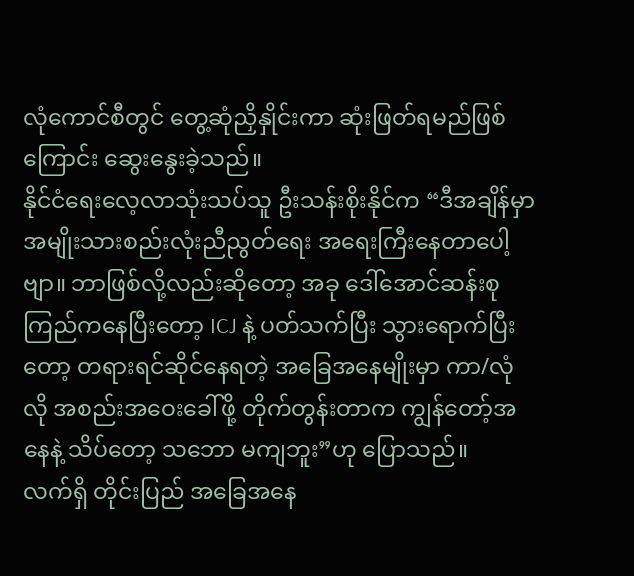လုံကောင်စီတွင် တွေ့ဆုံညှိနှိုင်းကာ ဆုံးဖြတ်ရမည်ဖြစ်ကြောင်း ဆွေးနွေးခဲ့သည်။
နိုင်ငံရေးလေ့လာသုံးသပ်သူ ဦးသန်းစိုးနိုင်က “ဒီအချိန်မှာ အမျိုးသားစည်းလုံးညီညွတ်ရေး အရေးကြီးနေတာပေါ့ဗျာ။ ဘာဖြစ်လို့လည်းဆိုတော့ အခု ဒေါ်အောင်ဆန်းစုကြည်ကနေပြီးတော့ ICJ နဲ့ ပတ်သက်ပြီး သွားရောက်ပြီးတော့ တရားရင်ဆိုင်နေရတဲ့ အခြေအနေမျိုးမှာ ကာ/လုံလို အစည်းအဝေးခေါ်ဖို့ တိုက်တွန်းတာက ကျွန်တော့်အနေနဲ့ သိပ်တော့ သဘော မကျဘူး”ဟု ပြောသည်။
လက်ရှိ တိုင်းပြည် အခြေအနေ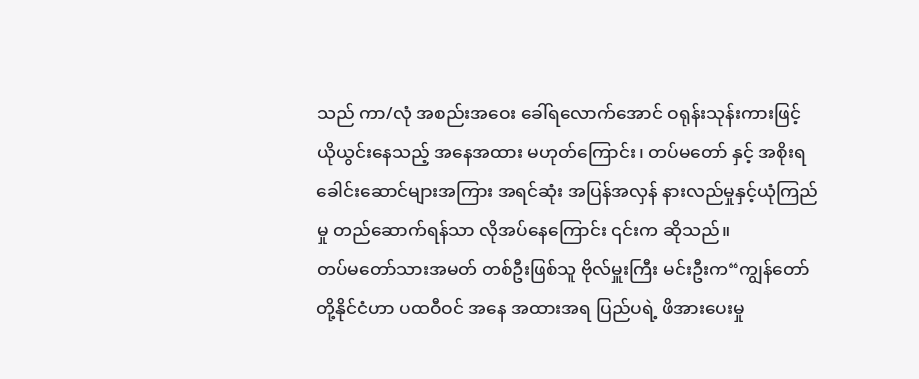သည် ကာ/လုံ အစည်းအဝေး ခေါ်ရလောက်အောင် ဝရုန်းသုန်းကားဖြင့် ယိုယွင်းနေသည့် အနေအထား မဟုတ်ကြောင်း၊ တပ်မတော် နှင့် အစိုးရ ခေါင်းဆောင်များအကြား အရင်ဆုံး အပြန်အလှန် နားလည်မှုနှင့်ယုံကြည်မှု တည်ဆောက်ရန်သာ လိုအပ်နေကြောင်း ၎င်းက ဆိုသည်။
တပ်မတော်သားအမတ် တစ်ဦးဖြစ်သူ ဗိုလ်မှူးကြီး မင်းဦးက“ကျွန်တော်တို့နိုင်ငံဟာ ပထဝီဝင် အနေ အထားအရ ပြည်ပရဲ့ ဖိအားပေးမှု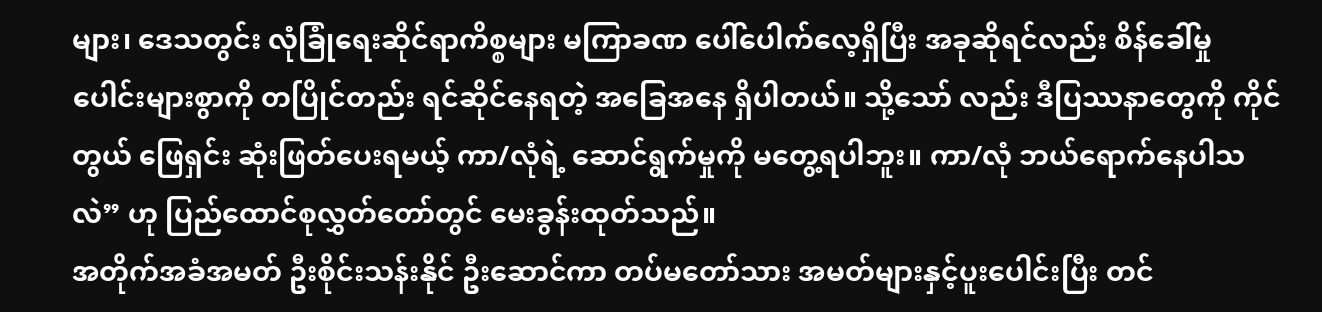များ၊ ဒေသတွင်း လုံခြုံရေးဆိုင်ရာကိစ္စများ မကြာခဏ ပေါ်ပေါက်လေ့ရှိပြီး အခုဆိုရင်လည်း စိန်ခေါ်မှု ပေါင်းများစွာကို တပြိုင်တည်း ရင်ဆိုင်နေရတဲ့ အခြေအနေ ရှိပါတယ်။ သို့သော် လည်း ဒီပြဿနာတွေကို ကိုင်တွယ် ဖြေရှင်း ဆုံးဖြတ်ပေးရမယ့် ကာ/လုံရဲ့ ဆောင်ရွက်မှုကို မတွေ့ရပါဘူး။ ကာ/လုံ ဘယ်ရောက်နေပါသလဲ” ဟု ပြည်ထောင်စုလွှတ်တော်တွင် မေးခွန်းထုတ်သည်။
အတိုက်အခံအမတ် ဦးစိုင်းသန်းနိုင် ဦးဆောင်ကာ တပ်မတော်သား အမတ်များနှင့်ပူးပေါင်းပြီး တင်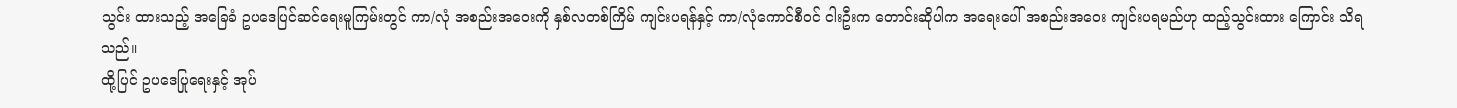သွင်း ထားသည့် အခြေခံ ဥပဒေပြင်ဆင်ရေးမူကြမ်းတွင် ကာ/လုံ အစည်းအဝေးကို နှစ်လတစ်ကြိမ် ကျင်းပရန်နှင့် ကာ/လုံကောင်စီဝင် ငါးဦးက တောင်းဆိုပါက အရေးပေါ် အစည်းအဝေး ကျင်းပရမည်ဟု ထည့်သွင်းထား ကြောင်း သိရသည်။
ထို့ပြင် ဥပဒေပြုရေးနှင့် အုပ်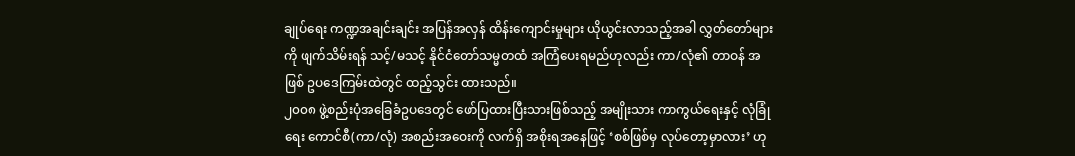ချုပ်ရေး ကဏ္ဍအချင်းချင်း အပြန်အလှန် ထိန်းကျောင်းမှုများ ယိုယွင်းလာသည့်အခါ လွှတ်တော်များကို ဖျက်သိမ်းရန် သင့်/မသင့် နိုင်ငံတော်သမ္မတထံ အကြံပေးရမည်ဟုလည်း ကာ/လုံ၏ တာဝန် အဖြစ် ဥပဒေကြမ်းထဲတွင် ထည့်သွင်း ထားသည်။
၂၀၀၈ ဖွဲ့စည်းပုံအခြေခံဥပဒေတွင် ဖော်ပြထားပြီးသားဖြစ်သည့် အမျိုးသား ကာကွယ်ရေးနှင့် လုံခြုံရေး ကောင်စီ(ကာ/လုံ) အစည်းအဝေးကို လက်ရှိ အစိုးရအနေဖြင့် ‘စစ်ဖြစ်မှ လုပ်တော့မှာလား’ ဟု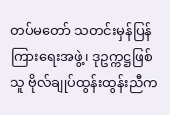တပ်မတော် သတင်းမှန်ပြန်ကြားရေးအဖွဲ့၊ ဒုဥက္ကဋ္ဌဖြစ်သူ ဗိုလ်ချုပ်ထွန်းထွန်းညီက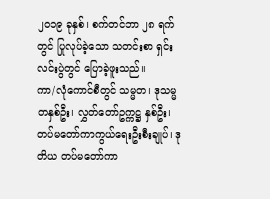၂၀၁၉ ခုနှစ်၊ စက်တင်ဘာ ၂၈ ရက်တွင် ပြုလုပ်ခဲ့သော သတင်းစာ ရှင်းလင်းပွဲတွင် ပြောခဲ့ဖူးသည်။
ကာ/လုံကောင်စီတွင် သမ္မတ၊ ဒုသမ္မတနှစ်ဦး၊ လွှတ်တော်ဥက္ကဋ္ဌ နှစ်ဦး၊ တပ်မတော်ကာကွယ်ရေးဦးစီးချုပ်၊ ဒုတိယ တပ်မတော်ကာ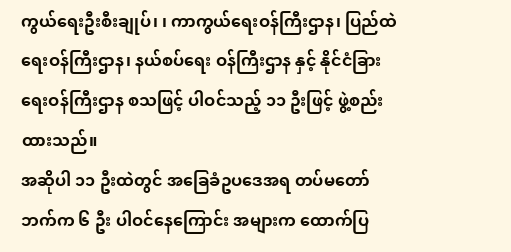ကွယ်ရေးဦးစီးချုပ်၊ ၊ ကာကွယ်ရေးဝန်ကြီးဌာန၊ ပြည်ထဲရေးဝန်ကြီးဌာန၊ နယ်စပ်ရေး ဝန်ကြီးဌာန နှင့် နိုင်ငံခြားရေးဝန်ကြီးဌာန စသဖြင့် ပါဝင်သည့် ၁၁ ဦးဖြင့် ဖွဲ့စည်းထားသည်။
အဆိုပါ ၁၁ ဦးထဲတွင် အခြေခံဥပဒေအရ တပ်မတော်ဘက်က ၆ ဦး ပါဝင်နေကြောင်း အများက ထောက်ပြ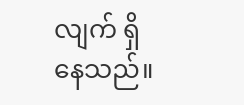လျက် ရှိနေသည်။